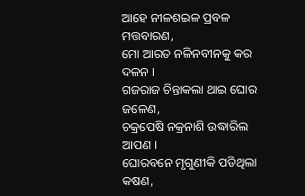ଆହେ ନୀଳଶଇଳ ପ୍ରବଳ ମତ୍ତବାରଣ,
ମୋ ଆରତ ନଳିନବୀନକୁ କର ଦଳନ ।
ଗଜରାଜ ଚିନ୍ତାକଲା ଥାଇ ଘୋର ଜଳେଣ,
ଚକ୍ରପେଷି ନକ୍ରନାଶି ଉଦ୍ଧାରିଲ ଆପଣ ।
ଘୋରବନେ ମୃଗୁଣୀକି ପଡିଥିଲା କଷଣ,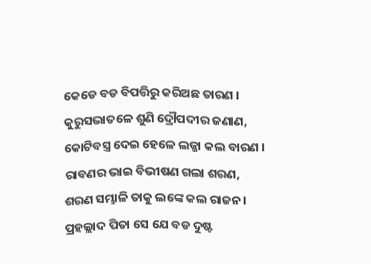କେଡେ ବଡ ବିପତ୍ତିରୁ କରିଅଛ ତାରଣ ।
କୁରୁସଭାତଳେ ଶୁଣି ଦ୍ରୌପଦୀର ଜଣାଣ,
କୋଟିବସ୍ତ୍ର ଦେଇ ହେଳେ ଲଜ୍ଜା କଲ ବାରଣ ।
ରାବଣର ଭାଇ ବିଭୀଷଣ ଗଲା ଶରଣ,
ଶରଣ ସମ୍ଭାଳି ତାକୁ ଲଙ୍କେ କଲ ରାଜନ ।
ପ୍ରହଲ୍ଲାଦ ପିତା ସେ ଯେ ବଡ ଦୁଷ୍ଟ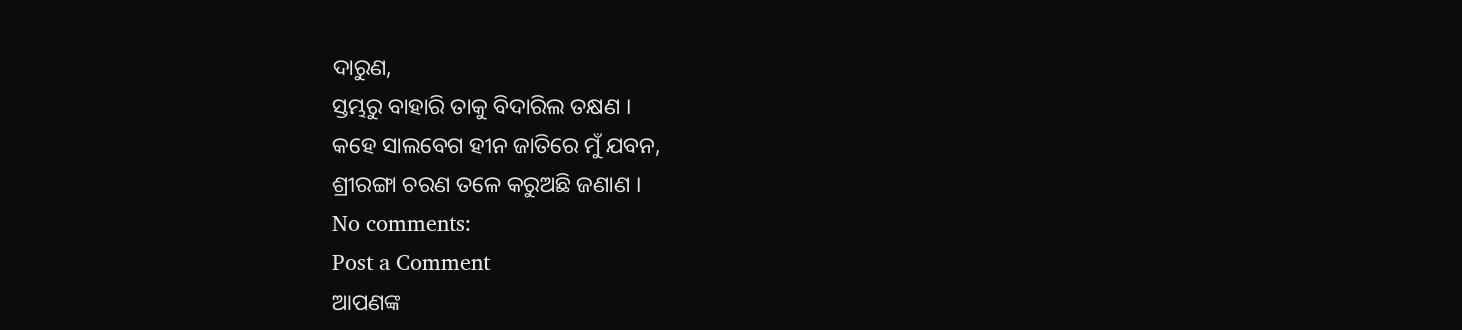ଦାରୁଣ,
ସ୍ତମ୍ଭରୁ ବାହାରି ତାକୁ ବିଦାରିଲ ତକ୍ଷଣ ।
କହେ ସାଲବେଗ ହୀନ ଜାତିରେ ମୁଁ ଯବନ,
ଶ୍ରୀରଙ୍ଗା ଚରଣ ତଳେ କରୁଅଛି ଜଣାଣ ।
No comments:
Post a Comment
ଆପଣଙ୍କ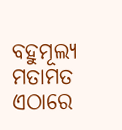ବହୁମୂଲ୍ୟ ମତାମତ ଏଠାରେ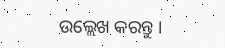ଉଲ୍ଲେଖ କରନ୍ତୁ ।